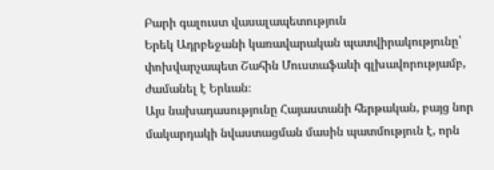Բարի գալուստ վասալապետություն
Երեկ Ադրբեջանի կառավարական պատվիրակությունը՝ փոխվարչապետ Շահին Մուստաֆաևի գլխավորությամբ, ժամանել է Երևան։
Այս նախադասությունը Հայաստանի հերթական, բայց նոր մակարդակի նվաստացման մասին պատմություն է, որն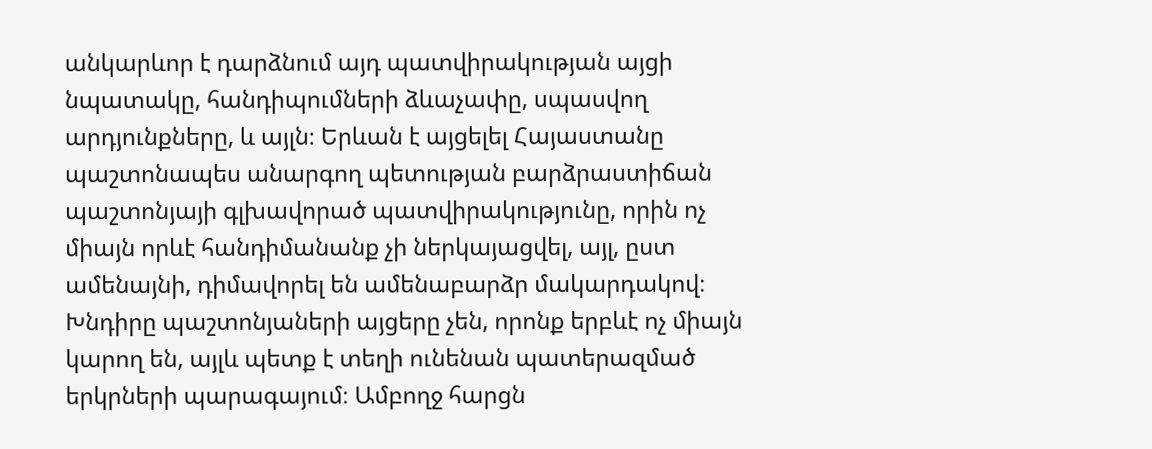անկարևոր է դարձնում այդ պատվիրակության այցի նպատակը, հանդիպումների ձևաչափը, սպասվող արդյունքները, և այլն։ Երևան է այցելել Հայաստանը պաշտոնապես անարգող պետության բարձրաստիճան պաշտոնյայի գլխավորած պատվիրակությունը, որին ոչ միայն որևէ հանդիմանանք չի ներկայացվել, այլ, ըստ ամենայնի, դիմավորել են ամենաբարձր մակարդակով։
Խնդիրը պաշտոնյաների այցերը չեն, որոնք երբևէ ոչ միայն կարող են, այլև պետք է տեղի ունենան պատերազմած երկրների պարագայում։ Ամբողջ հարցն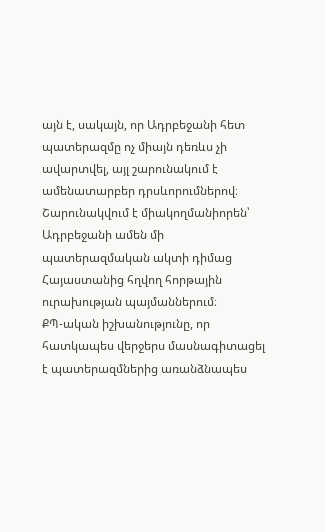այն է, սակայն, որ Ադրբեջանի հետ պատերազմը ոչ միայն դեռևս չի ավարտվել, այլ շարունակում է ամենատարբեր դրսևորումներով։ Շարունակվում է միակողմանիորեն՝ Ադրբեջանի ամեն մի պատերազմական ակտի դիմաց Հայաստանից հղվող հորթային ուրախության պայմաններում։
ՔՊ-ական իշխանությունը, որ հատկապես վերջերս մասնագիտացել է պատերազմներից առանձնապես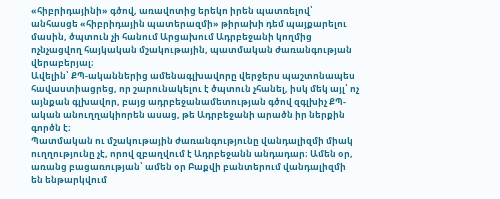«հիբրիդայինի» գծով, առավոտից երեկո իրեն պատռելով՝ անհասցե «հիբրիդային պատերազմի» թիրախի դեմ պայքարելու մասին, ծպտուն չի հանում Արցախում Ադրբեջանի կողմից ոչնչացվող հայկական մշակութային, պատմական ժառանգության վերաբերյալ։
Ավելին՝ ՔՊ-ականներից ամենագլխավորը վերջերս պաշտոնապես հավաստիացրեց, որ շարունակելու է ծպտուն չհանել, իսկ մեկ այլ՝ ոչ այնքան գլխավոր, բայց ադրբեջանամետության գծով զգլխիչ ՔՊ-ական անուղղակիորեն ասաց, թե Ադրբեջանի արածն իր ներքին գործն է։
Պատմական ու մշակութային ժառանգությունը վանդալիզմի միակ ուղղությունը չէ, որով զբաղվում է Ադրբեջանն անդադար։ Ամեն օր, առանց բացառության՝ ամեն օր Բաքվի բանտերում վանդալիզմի են ենթարկվում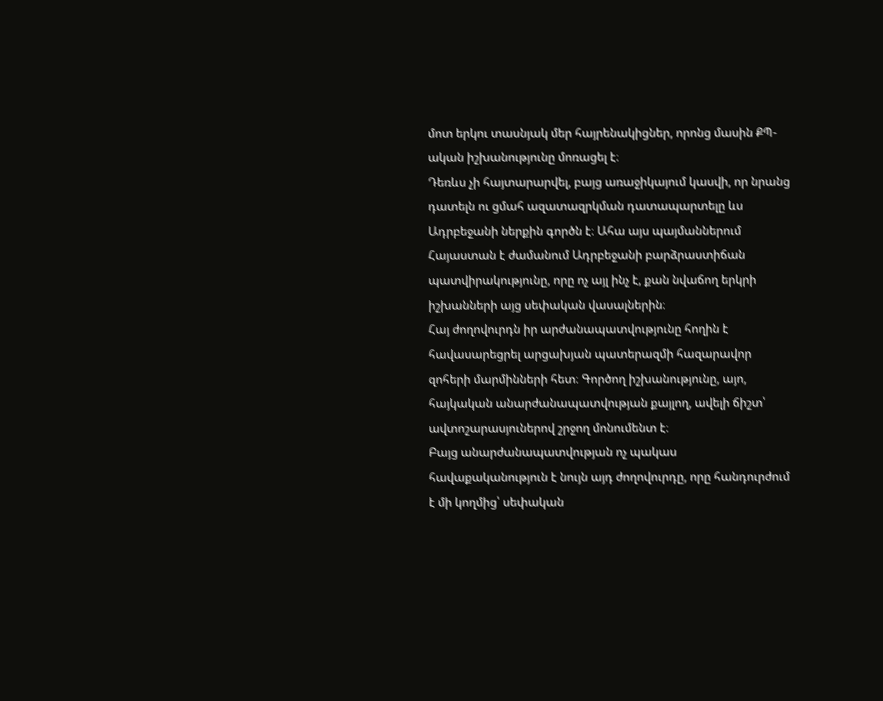մոտ երկու տասնյակ մեր հայրենակիցներ, որոնց մասին ՔՊ-ական իշխանությունը մոռացել է։
Դեռևս չի հայտարարվել, բայց առաջիկայում կասվի, որ նրանց դատելն ու ցմահ ազատազրկման դատապարտելը ևս Ադրբեջանի ներքին գործն է։ Ահա այս պայմաններում Հայաստան է ժամանում Ադրբեջանի բարձրաստիճան պատվիրակությունը, որը ոչ այլ ինչ է, քան նվաճող երկրի իշխանների այց սեփական վասալներին։
Հայ ժողովուրդն իր արժանապատվությունը հողին է հավասարեցրել արցախյան պատերազմի հազարավոր զոհերի մարմինների հետ։ Գործող իշխանությունը, այո, հայկական անարժանապատվության քայլող, ավելի ճիշտ՝ ավտոշարասյուներով շրջող մոնումենտ է։
Բայց անարժանապատվության ոչ պակաս հավաքականություն է նույն այդ ժողովուրդը, որը հանդուրժում է մի կողմից՝ սեփական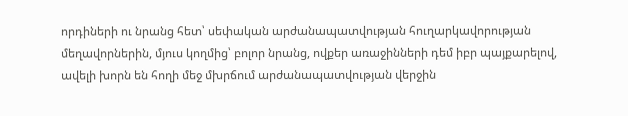որդիների ու նրանց հետ՝ սեփական արժանապատվության հուղարկավորության մեղավորներին, մյուս կողմից՝ բոլոր նրանց, ովքեր առաջինների դեմ իբր պայքարելով, ավելի խորն են հողի մեջ մխրճում արժանապատվության վերջին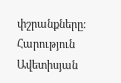փշրանքները։
Հարություն Ավետիսյան